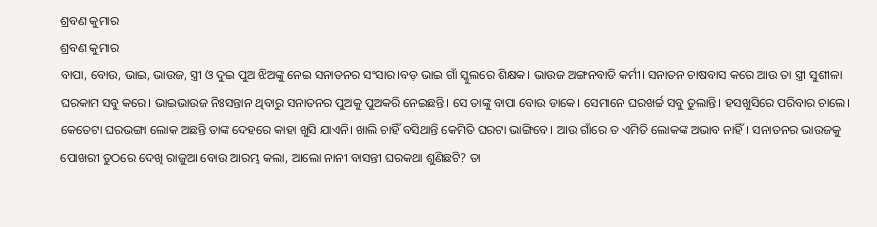ଶ୍ରବଣ କୁମାର
ଶ୍ରବଣ କୁମାର
ବାପା, ବୋଉ, ଭାଇ, ଭାଉଜ, ସ୍ତ୍ରୀ ଓ ଦୁଇ ପୁଅ ଝିଅଙ୍କୁ ନେଇ ସନାତନର ସଂସାର।ବଡ଼ ଭାଇ ଗାଁ ସ୍କୁଲରେ ଶିକ୍ଷକ। ଭାଉଜ ଅଙ୍ଗନବାଡି କର୍ମୀ। ସନାତନ ଚାଷବାସ କରେ ଆଉ ତା ସ୍ତ୍ରୀ ସୁଶୀଳା ଘରକାମ ସବୁ କରେ। ଭାଇଭାଉଜ ନିଃସନ୍ତାନ ଥିବାରୁ ସନାତନର ପୁଅକୁ ପୁଅକରି ନେଇଛନ୍ତି। ସେ ତାଙ୍କୁ ବାପା ବୋଉ ଡାକେ। ସେମାନେ ଘରଖର୍ଚ୍ଚ ସବୁ ତୁଲାନ୍ତି। ହସଖୁସିରେ ପରିବାର ଚାଲେ।
କେତେଟା ଘରଭଙ୍ଗା ଲୋକ ଅଛନ୍ତି ତାଙ୍କ ଦେହରେ କାହା ଖୁସି ଯାଏନି। ଖାଲି ଚାହିଁ ବସିଥାନ୍ତି କେମିତି ଘରଟା ଭାଙ୍ଗିବେ। ଆଉ ଗାଁରେ ତ ଏମିତି ଲୋକଙ୍କ ଅଭାବ ନାହିଁ। ସନାତନର ଭାଉଜକୁ ପୋଖରୀ ତୁଠରେ ଦେଖି ରାଜୁଆ ବୋଉ ଆରମ୍ଭ କଲା, ଆଲୋ ନାନୀ ବାସନ୍ତୀ ଘରକଥା ଶୁଣିଛଟି? ତା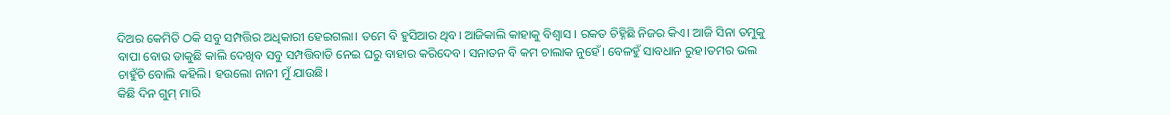ଦିଅର କେମିତି ଠକି ସବୁ ସମ୍ପତ୍ତିର ଅଧିକାରୀ ହେଇଗଲା। ତମେ ବି ହୁସିଆର ଥିବ। ଆଜିକାଲି କାହାକୁ ବିଶ୍ୱାସ । ରକତ ଚିହ୍ନିଛି ନିଜର କିଏ। ଆଜି ସିନା ତମୁକୁ ବାପା ବୋଉ ଡାକୁଛି କାଲି ଦେଖିବ ସବୁ ସମ୍ପତ୍ତିବାଡି ନେଇ ଘରୁ ବାହାର କରିଦେବ। ସନାତନ ବି କମ ଚାଲାକ ନୁହେଁ। ବେଳହୁଁ ସାବଧାନ ରୁହ।ତମର ଭଲ ଚାହୁଁଚି ବୋଲି କହିଲି। ହଉଲୋ ନାନୀ ମୁଁ ଯାଉଛି।
କିଛି ଦିନ ଗୁମ୍ ମାରି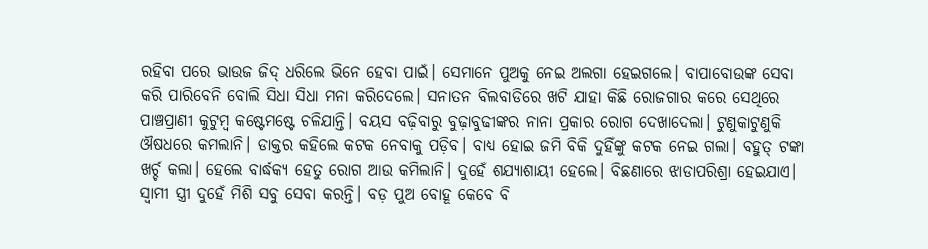ରହିବା ପରେ ଭାଉଜ ଜିଦ୍ ଧରିଲେ ଭିନେ ହେବା ପାଇଁ। ସେମାନେ ପୁଅକୁ ନେଇ ଅଲଗା ହେଇଗଲେ। ବାପାବୋଉଙ୍କ ସେବା କରି ପାରିବେନି ବୋଲି ସିଧା ସିଧା ମନା କରିଦେଲେ। ସନାତନ ବିଲବାଡିରେ ଖଟି ଯାହା କିଛି ରୋଜଗାର କରେ ସେଥିରେ ପାଞ୍ଚପ୍ରାଣୀ କୁଟୁମ୍ବ କଷ୍ଟେମଷ୍ଟେ ଚଳିଯାନ୍ତି। ବୟସ ବଢ଼ିବାରୁ ବୁଢ଼ାବୁଢୀଙ୍କର ନାନା ପ୍ରକାର ରୋଗ ଦେଖାଦେଲା। ଟୁଣୁକାଟୁଣୁକି ଔଷଧରେ କମଲାନି। ଡାକ୍ତର କହିଲେ କଟକ ନେବାକୁ ପଡ଼ିବ। ବାଧ୍ୟ ହୋଇ ଜମି ବିକି ଦୁହିଁଙ୍କୁ କଟକ ନେଇ ଗଲା। ବହୁତ୍ ଟଙ୍କା ଖର୍ଚ୍ଚ କଲା। ହେଲେ ବାର୍ଦ୍ଧକ୍ଯ ହେତୁ ରୋଗ ଆଉ କମିଲାନି। ଦୁହେଁ ଶଯ୍ୟାଶାୟୀ ହେଲେ। ବିଛଣାରେ ଝାଡାପରିଶ୍ରା ହେଇଯାଏ। ସ୍ଵାମୀ ସ୍ତ୍ରୀ ଦୁହେଁ ମିଶି ସବୁ ସେବା କରନ୍ତି। ବଡ଼ ପୁଅ ବୋହୂ କେବେ ବି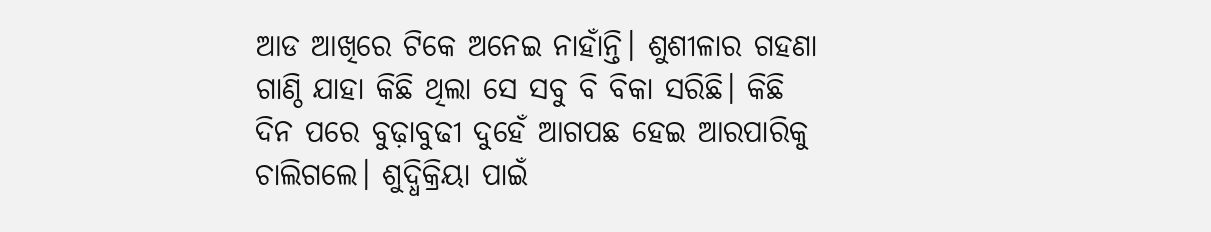ଆଡ ଆଖିରେ ଟିକେ ଅନେଇ ନାହାଁନ୍ତି। ଶୁଶୀଳାର ଗହଣା ଗାଣ୍ଠି ଯାହା କିଛି ଥିଲା ସେ ସବୁ ବି ବିକା ସରିଛି। କିଛି ଦିନ ପରେ ବୁଢ଼ାବୁଢୀ ଦୁହେଁ ଆଗପଛ ହେଇ ଆରପାରିକୁ ଚାଲିଗଲେ। ଶୁଦ୍ଧିକ୍ରିୟା ପାଇଁ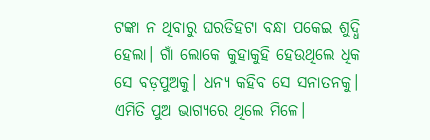ଟଙ୍କା ନ ଥିବାରୁ ଘରଡିହଟା ବନ୍ଧା ପକେଇ ଶୁଦ୍ଧି ହେଲା। ଗାଁ ଲୋକେ କୁହାକୁହି ହେଉଥିଲେ ଧିକ ସେ ବଡ଼ପୁଅକୁ। ଧନ୍ଯ କହିବ ସେ ସନାତନକୁ। ଏମିତି ପୁଅ ଭାଗ୍ୟରେ ଥିଲେ ମିଳେ।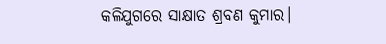କଳିଯୁଗରେ ସାକ୍ଷାତ ଶ୍ରବଣ କୁମାର।